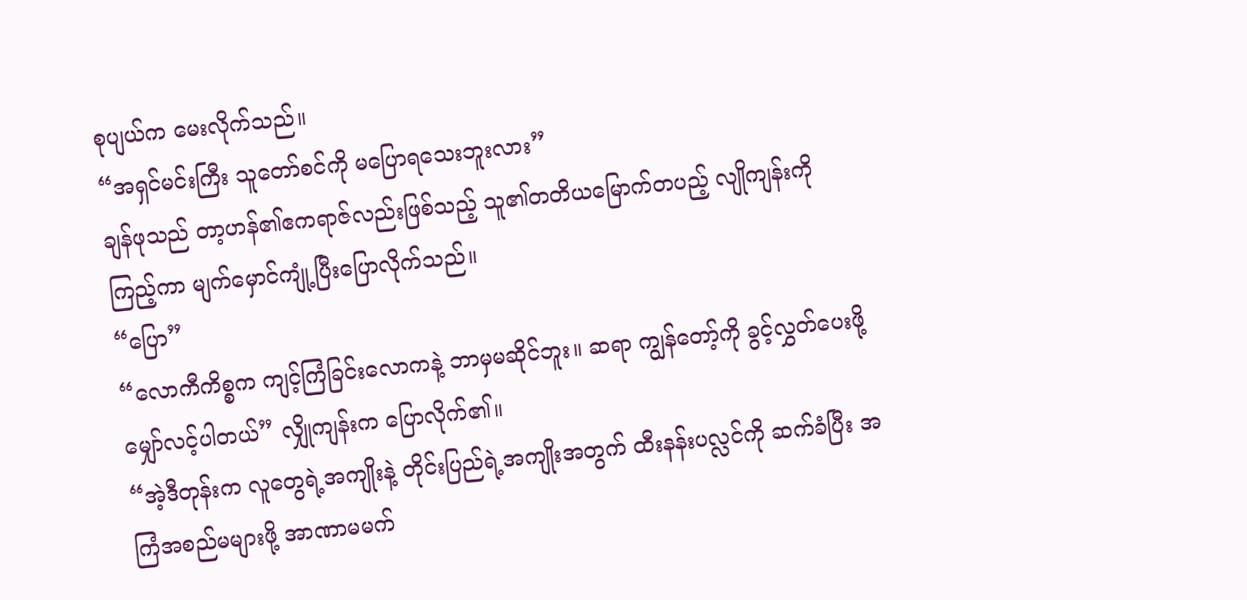စုပျယ်က မေးလိုက်သည်။
“အရှင်မင်းကြီး သူတော်စင်ကို မပြောရသေးဘူးလား”
ချန်ဖုသည် တာ့ဟန်၏ဧကရာဇ်လည်းဖြစ်သည့် သူ၏တတိယမြောက်တပည့် လျိုကျန်းကိုကြည့်ကာ မျက်မှောင်ကျုံ့ပြီးပြောလိုက်သည်။
“ပြော”
“လောကီကိစ္စက ကျင့်ကြံခြင်းလောကနဲ့ ဘာမှမဆိုင်ဘူး။ ဆရာ ကျွန်တော့်ကို ခွင့်လွှတ်ပေးဖို့ မျှော်လင့်ပါတယ်” လျှိုကျန်းက ပြောလိုက်၏။
“အဲ့ဒီတုန်းက လူတွေရဲ့အကျိုးနဲ့ တိုင်းပြည်ရဲ့အကျိုးအတွက် ထီးနန်းပလ္လင်ကို ဆက်ခံပြီး အကြံအစည်မများဖို့ အာဏာမမက်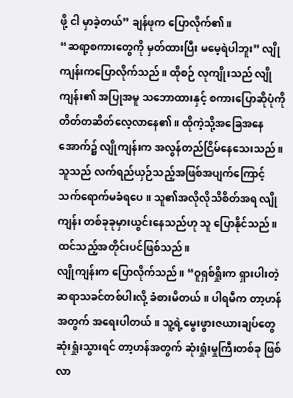ဖို့ ငါ မှာခဲ့တယ်” ချန်ဖုက ပြောလိုက်၏။
“ဆရာ့စကားတွေကို မှတ်ထားပြီး မမေ့ရဲပါဘူး” လျိုကျန်းကပြောလိုက်သည်။ ထိုစဉ် လုကျိုးသည် လျိုကျန်း၏ အပြုအမူ သဘောထားနှင့် စကားပြောဆိုပုံကို တိတ်တဆိတ်လေ့လာနေ၏။ ထိုကဲ့သို့အခြေအနေအောက်၌ လျိုကျန်းက အလွန်တည်ငြိမ်နေသေးသည်။ သူသည် လက်ရည်ယှဉ်သည့်အဖြစ်အပျက်ကြောင့် သက်ရောက်မခံရပေ။ သူ၏အလိုလိုသိစိတ်အရ လျိုကျန်း တစ်ခုခုမှားယွင်းနေသည်ဟု သူ ပြောနိုင်သည်။
ထင်သည့်အတိုင်းပင်ဖြစ်သည်။
လျိုကျန်းက ပြောလိုက်သည်။ “ဝူရှစ်ရှိုးက ရှားပါးတဲ့ဆရာသခင်တစ်ပါးလို့ ခံစားမိတယ်။ ပါရမီက တာ့ဟန်အတွက် အရေးပါတယ်။ သူ့ရဲ့မွေးဖွားဇယားချပ်တွေ ဆုံးရှုံးသွားရင် တာ့ဟန်အတွက် ဆုံးရှုံးမှုကြီးတစ်ခု ဖြစ်လာ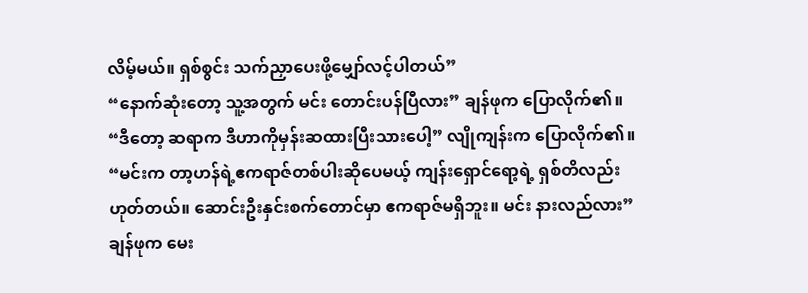လိမ့်မယ်။ ရှစ်စွင်း သက်ညှာပေးဖို့မျှော်လင့်ပါတယ်”
“နောက်ဆုံးတော့ သူ့အတွက် မင်း တောင်းပန်ပြီလား” ချန်ဖုက ပြောလိုက်၏။
“ဒီတော့ ဆရာက ဒီဟာကိုမှန်းဆထားပြီးသားပေါ့” လျိုကျန်းက ပြောလိုက်၏။
“မင်းက တာ့ဟန်ရဲ့ဧကရာဇ်တစ်ပါးဆိုပေမယ့် ကျန်းရှောင်ရော့ရဲ့ ရှစ်တိလည်းဟုတ်တယ်။ ဆောင်းဦးနှင်းစက်တောင်မှာ ဧကရာဇ်မရှိဘူး။ မင်း နားလည်လား” ချန်ဖုက မေး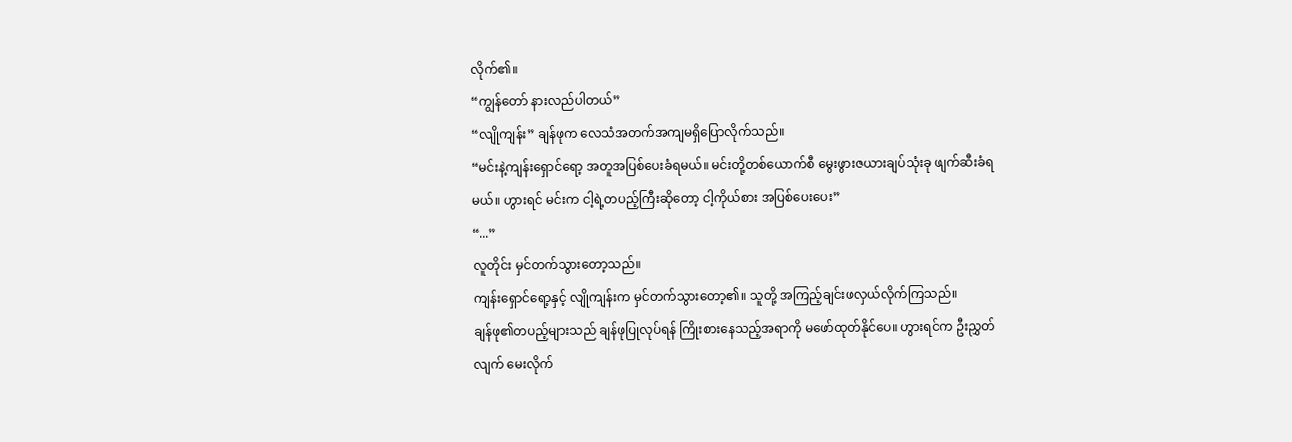လိုက်၏။
“ကျွန်တော် နားလည်ပါတယ်”
“လျိုကျန်း” ချန်ဖုက လေသံအတက်အကျမရှိပြောလိုက်သည်။
“မင်းနဲ့ကျန်းရှောင်ရော့ အတူအပြစ်ပေးခံရမယ်။ မင်းတို့တစ်ယောက်စီ မွေးဖွားဇယားချပ်သုံးခု ဖျက်ဆီးခံရမယ်။ ဟွားရင် မင်းက ငါ့ရဲ့တပည့်ကြီးဆိုတော့ ငါ့ကိုယ်စား အပြစ်ပေးပေး”
“...”
လူတိုင်း မှင်တက်သွားတော့သည်။
ကျန်းရှောင်ရော့နှင့် လျိုကျန်းက မှင်တက်သွားတော့၏။ သူတို့ အကြည့်ချင်းဖလှယ်လိုက်ကြသည်။
ချန်ဖု၏တပည့်များသည် ချန်ဖုပြုလုပ်ရန် ကြိုးစားနေသည့်အရာကို မဖော်ထုတ်နိုင်ပေ။ ဟွားရင်က ဦးညွှတ်လျက် မေးလိုက်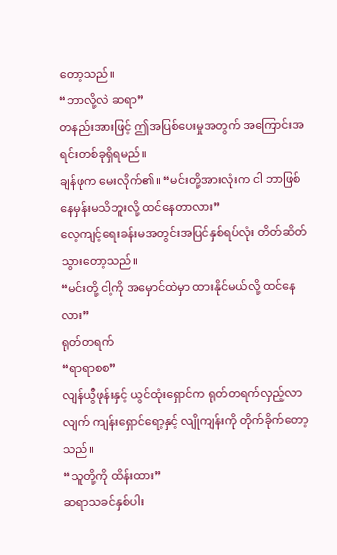တော့သည်။
“ဘာလို့လဲ ဆရာ”
တနည်းအားဖြင့် ဤအပြစ်ပေးမှုအတွက် အကြောင်းအရင်းတစ်ခုရှိရမည်။
ချန်ဖုက မေးလိုက်၏။ “မင်းတို့အားလုံးက ငါ ဘာဖြစ်နေမှန်းမသိဘူးလို့ ထင်နေတာလား”
လေ့ကျင့်ရေးခန်းမအတွင်းအပြင်နှစ်ရပ်လုံး တိတ်ဆိတ်သွားတော့သည်။
“မင်းတို့ ငါ့ကို အမှောင်ထဲမှာ ထားနိုင်မယ်လို့ ထင်နေလား”
ရုတ်တရက်
“ရာရာစစ”
လျန်ယွီဖုန်းနှင့် ယွင်ထုံးရှောင်က ရုတ်တရက်လှည့်လာလျက် ကျန်းရှောင်ရော့နှင့် လျိုကျန်းကို တိုက်ခိုက်တော့သည်။
“သူတို့ကို ထိန်းထား”
ဆရာသခင်နှစ်ပါး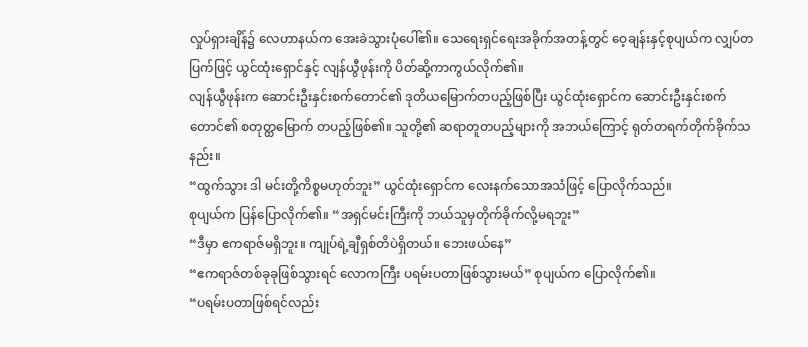လှုပ်ရှားချိန်၌ လေဟာနယ်က အေးခဲသွားပုံပေါ်၏။ သေရေးရှင်ရေးအခိုက်အတန့်တွင် ဝေ့ချန်းနှင့်စုပျယ်က လျှပ်တပြက်ဖြင့် ယွင်ထုံးရှောင်နှင့် လျန်ယွီဖုန်းကို ပိတ်ဆို့ကာကွယ်လိုက်၏။
လျန်ယွီဖုန်းက ဆောင်းဦးနှင်းစက်တောင်၏ ဒုတိယမြောက်တပည့်ဖြစ်ပြီး ယွင်ထုံးရှောင်က ဆောင်းဦးနှင်းစက်တောင်၏ စတုတ္ထမြောက် တပည့်ဖြစ်၏။ သူတို့၏ ဆရာတူတပည့်များကို အဘယ်ကြောင့် ရုတ်တရက်တိုက်ခိုက်သနည်း။
“ထွက်သွား ဒါ မင်းတို့ကိစ္စမဟုတ်ဘူး” ယွင်ထုံးရှောင်က လေးနက်သောအသံဖြင့် ပြောလိုက်သည်။
စုပျယ်က ပြန်ပြောလိုက်၏။ “အရှင်မင်းကြီးကို ဘယ်သူမှတိုက်ခိုက်လို့မရဘူး”
“ဒီမှာ ဧကရာဇ်မရှိဘူး။ ကျုပ်ရဲ့ချီရှစ်တိပဲရှိတယ်။ ဘေးဖယ်နေ”
“ဧကရာဇ်တစ်ခုခုဖြစ်သွားရင် လောကကြီး ပရမ်းပတာဖြစ်သွားမယ်” စုပျယ်က ပြောလိုက်၏။
“ပရမ်းပတာဖြစ်ရင်လည်း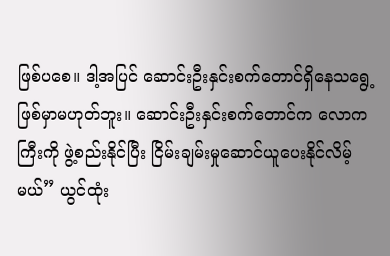ဖြစ်ပစေ။ ဒါ့အပြင် ဆောင်းဦးနှင်းစက်တောင်ရှိနေသရွေ့ ဖြစ်မှာမဟုတ်ဘူး။ ဆောင်းဦးနှင်းစက်တောင်က လောကကြီးကို ဖွဲ့စည်းနိုင်ပြီး ငြိမ်းချမ်းမှုဆောင်ယူပေးနိုင်လိမ့်မယ်” ယွင်ထုံး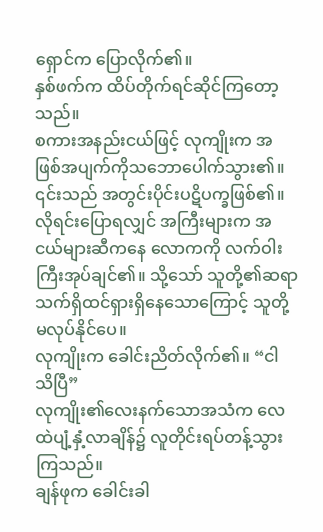ရှောင်က ပြောလိုက်၏။
နှစ်ဖက်က ထိပ်တိုက်ရင်ဆိုင်ကြတော့သည်။
စကားအနည်းငယ်ဖြင့် လုကျိုးက အဖြစ်အပျက်ကိုသဘောပေါက်သွား၏။ ၎င်းသည် အတွင်းပိုင်းပဋိပက္ခဖြစ်၏။ လိုရင်းပြောရလျှင် အကြီးများက အငယ်များဆီကနေ လောကကို လက်ဝါးကြီးအုပ်ချင်၏။ သို့သော် သူတို့၏ဆရာ သက်ရှိထင်ရှားရှိနေသောကြောင့် သူတို့မလုပ်နိုင်ပေ။
လုကျိုးက ခေါင်းညိတ်လိုက်၏။ “ငါ သိပြီ”
လုကျိုး၏လေးနက်သောအသံက လေထဲပျံ့နှံ့လာချိန်၌ လူတိုင်းရပ်တန့်သွားကြသည်။
ချန်ဖုက ခေါင်းခါ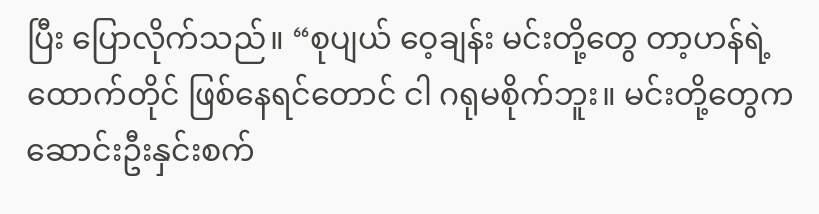ပြီး ပြောလိုက်သည်။ “စုပျယ် ဝေ့ချန်း မင်းတို့တွေ တာ့ဟန်ရဲ့ထောက်တိုင် ဖြစ်နေရင်တောင် ငါ ဂရုမစိုက်ဘူး။ မင်းတို့တွေက ဆောင်းဦးနှင်းစက်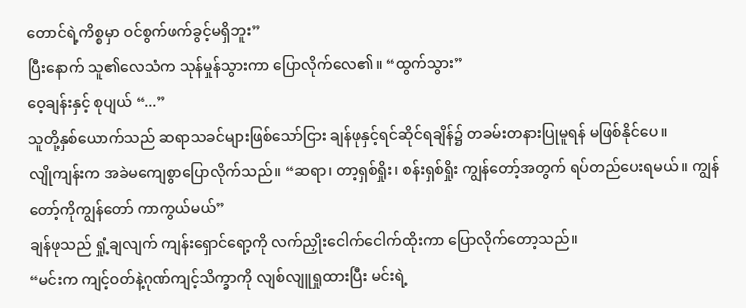တောင်ရဲ့ကိစ္စမှာ ဝင်စွက်ဖက်ခွင့်မရှိဘူး”
ပြီးနောက် သူ၏လေသံက သုန်မှုန်သွားကာ ပြောလိုက်လေ၏။ “ထွက်သွား”
ဝေ့ချန်းနှင့် စုပျယ် “...”
သူတို့နှစ်ယောက်သည် ဆရာသခင်များဖြစ်သော်ငြား ချန်ဖုနှင့်ရင်ဆိုင်ရချိန်၌ တခမ်းတနားပြုမူရန် မဖြစ်နိုင်ပေ။
လျိုကျန်းက အခဲမကျေစွာပြောလိုက်သည်။ “ဆရာ၊ တာ့ရှစ်ရှိုး၊ စန်းရှစ်ရှိုး ကျွန်တော့်အတွက် ရပ်တည်ပေးရမယ်။ ကျွန်တော့်ကိုကျွန်တော် ကာကွယ်မယ်”
ချန်ဖုသည် ရှုံ့ချလျက် ကျန်းရှောင်ရော့ကို လက်ညှိုးငေါက်ငေါက်ထိုးကာ ပြောလိုက်တော့သည်။
“မင်းက ကျင့်ဝတ်နဲ့ဂုဏ်ကျင့်သိက္ခာကို လျစ်လျူရှုထားပြီး မင်းရဲ့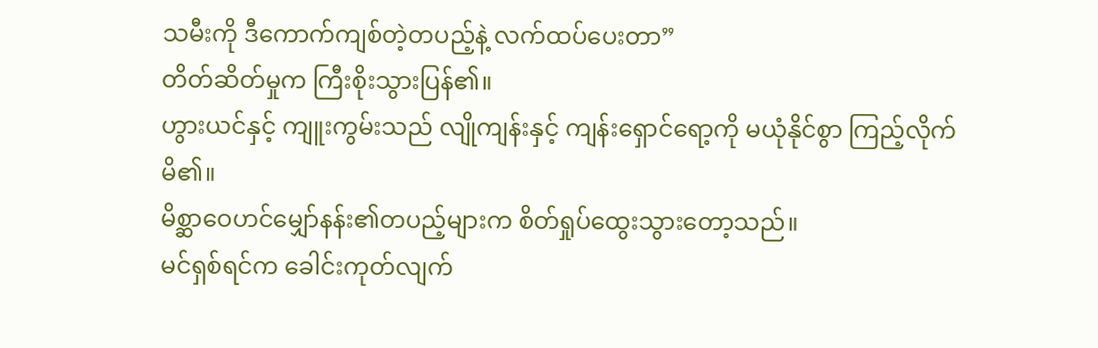သမီးကို ဒီကောက်ကျစ်တဲ့တပည့်နဲ့ လက်ထပ်ပေးတာ”
တိတ်ဆိတ်မှုက ကြီးစိုးသွားပြန်၏။
ဟွားယင်နှင့် ကျူးကွမ်းသည် လျိုကျန်းနှင့် ကျန်းရှောင်ရော့ကို မယုံနိုင်စွာ ကြည့်လိုက်မိ၏။
မိစ္ဆာဝေဟင်မျှော်နန်း၏တပည့်များက စိတ်ရှုပ်ထွေးသွားတော့သည်။
မင်ရှစ်ရင်က ခေါင်းကုတ်လျက်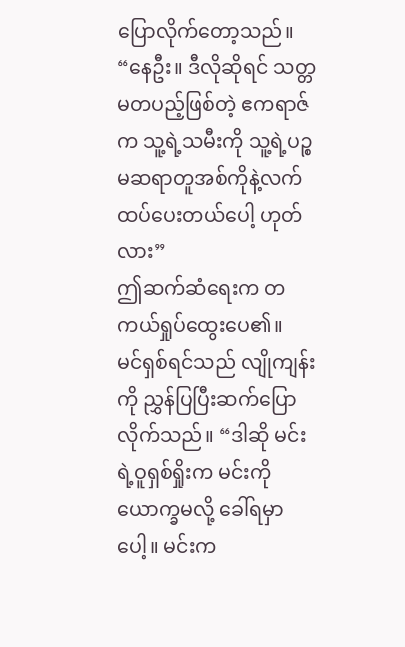ပြောလိုက်တော့သည်။ “နေဦး။ ဒီလိုဆိုရင် သတ္တမတပည့်ဖြစ်တဲ့ ဧကရာဇ်က သူ့ရဲ့သမီးကို သူ့ရဲ့ပဉ္စမဆရာတူအစ်ကိုနဲ့လက်ထပ်ပေးတယ်ပေါ့ ဟုတ်လား”
ဤဆက်ဆံရေးက တကယ်ရှုပ်ထွေးပေ၏။
မင်ရှစ်ရင်သည် လျိုကျန်းကို ညွှန်ပြပြီးဆက်ပြောလိုက်သည်။ “ဒါဆို မင်းရဲ့ဝူရှစ်ရှိုးက မင်းကို ယောက္ခမလို့ ခေါ်ရမှာပေါ့။ မင်းက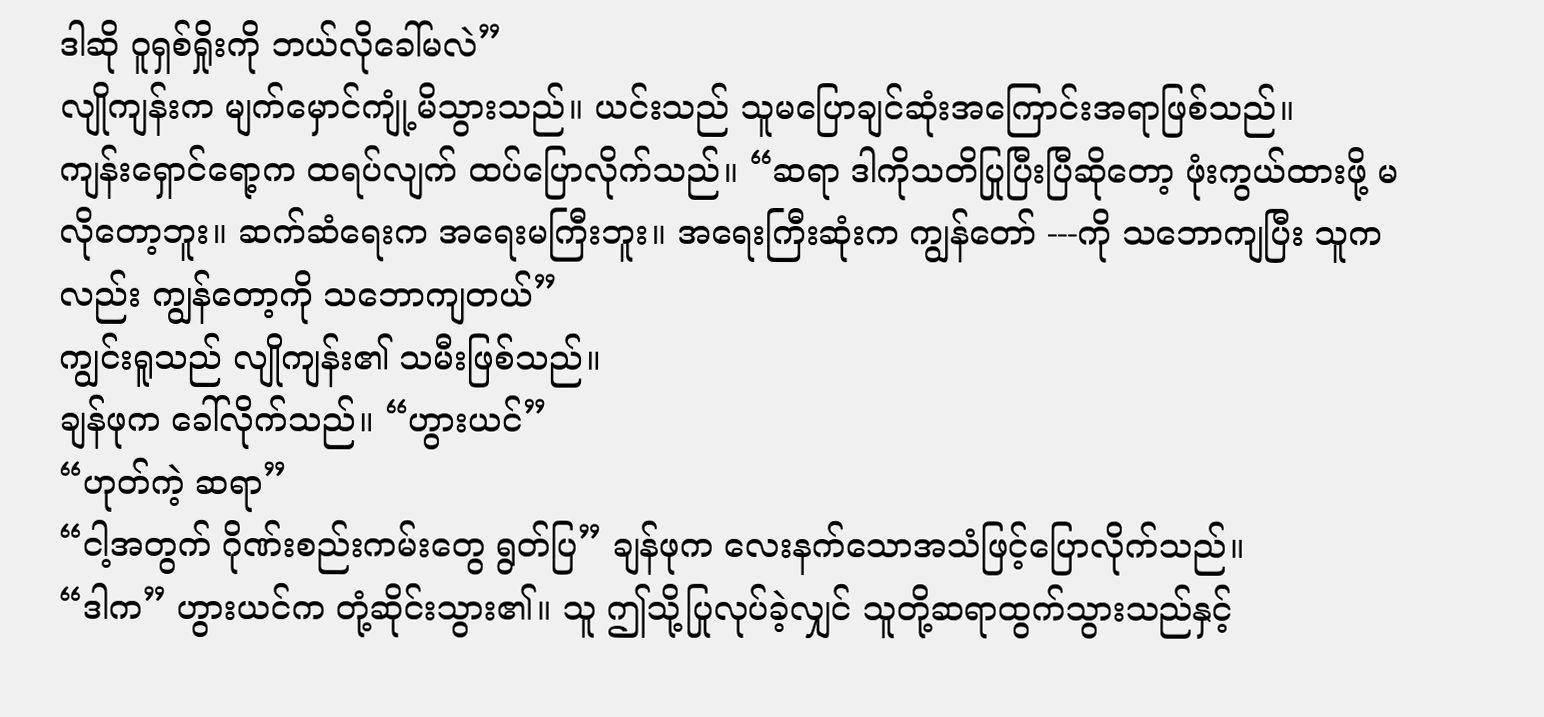ဒါဆို ဝူရှစ်ရှိုးကို ဘယ်လိုခေါ်မလဲ”
လျိုကျန်းက မျက်မှောင်ကျုံ့မိသွားသည်။ ယင်းသည် သူမပြောချင်ဆုံးအကြောင်းအရာဖြစ်သည်။
ကျန်းရှောင်ရော့က ထရပ်လျက် ထပ်ပြောလိုက်သည်။ “ဆရာ ဒါကိုသတိပြုပြီးပြီဆိုတော့ ဖုံးကွယ်ထားဖို့ မလိုတော့ဘူး။ ဆက်ဆံရေးက အရေးမကြီးဘူး။ အရေးကြီးဆုံးက ကျွန်တော် ---ကို သဘောကျပြီး သူကလည်း ကျွန်တော့ကို သဘောကျတယ်”
ကျွင်းရူသည် လျိုကျန်း၏ သမီးဖြစ်သည်။
ချန်ဖုက ခေါ်လိုက်သည်။ “ဟွားယင်”
“ဟုတ်ကဲ့ ဆရာ”
“ငါ့အတွက် ဂိုဏ်းစည်းကမ်းတွေ ရွတ်ပြ” ချန်ဖုက လေးနက်သောအသံဖြင့်ပြောလိုက်သည်။
“ဒါက” ဟွားယင်က တုံ့ဆိုင်းသွား၏။ သူ ဤသို့ပြုလုပ်ခဲ့လျှင် သူတို့ဆရာထွက်သွားသည်နှင့်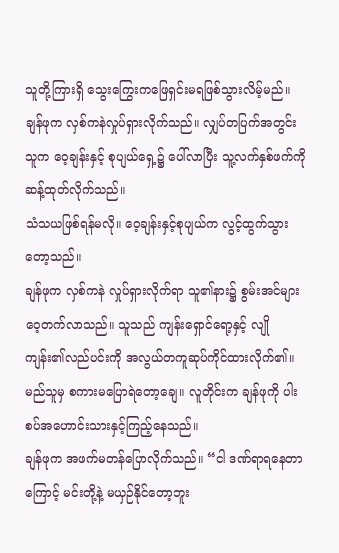သူတို့ကြားရှိ သွေးကြွေးကဖြေရှင်းမရဖြစ်သွားလိမ့်မည်။
ချန်ဖုက လှစ်ကနဲလှုပ်ရှားလိုက်သည်။ လျှပ်တပြက်အတွင်း သူက ဝေ့ချန်းနှင့် စုပျယ်ရှေ့၌ ပေါ်လာပြီး သူ့လက်နှစ်ဖက်ကို ဆန့်ထုတ်လိုက်သည်။
သံသယဖြစ်ရန်မလို။ ဝေ့ချန်းနှင့်စုပျယ်က လွင့်ထွက်သွားတော့သည်။
ချန်ဖုက လှစ်ကနဲ လှုပ်ရှားလိုက်ရာ သူ၏နား၌ စွမ်းအင်များ ဝေ့တက်လာသည်။ သူသည် ကျန်းရှောင်ရော့နှင့် လျိုကျန်း၏လည်ပင်းကို အလွယ်တကူဆုပ်ကိုင်ထားလိုက်၏။ မည်သူမှ စကားမပြောရဲတော့ချေ။ လူတိုင်းက ချန်ဖုကို ပါးစပ်အဟောင်းသားနှင့်ကြည့်နေသည်။
ချန်ဖုက အဖက်မတန်ပြောလိုက်သည်။ “ငါ ဒဏ်ရာရနေတာကြောင့် မင်းတို့နဲ့ မယှဉ်နိုင်တော့ဘူး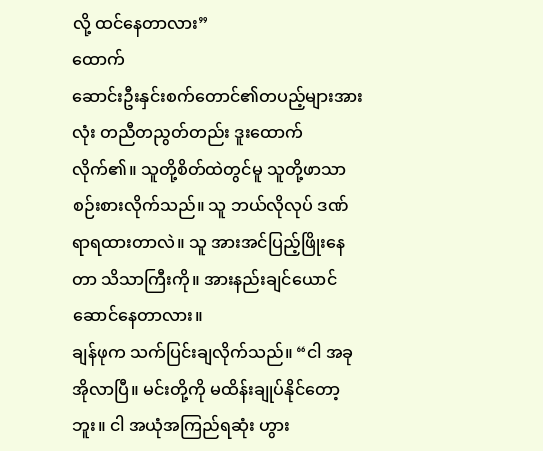လို့ ထင်နေတာလား”
ထောက်
ဆောင်းဦးနှင်းစက်တောင်၏တပည့်များအားလုံး တညီတညွတ်တည်း ဒူးထောက်လိုက်၏။ သူတို့စိတ်ထဲတွင်မူ သူတို့ဖာသာစဉ်းစားလိုက်သည်။ သူ ဘယ်လိုလုပ် ဒဏ်ရာရထားတာလဲ။ သူ အားအင်ပြည့်ဖြိုးနေတာ သိသာကြီးကို။ အားနည်းချင်ယောင်ဆောင်နေတာလား။
ချန်ဖုက သက်ပြင်းချလိုက်သည်။ “ငါ အခုအိုလာပြီ။ မင်းတို့ကို မထိန်းချုပ်နိုင်တော့ဘူး။ ငါ အယုံအကြည်ရဆုံး ဟွား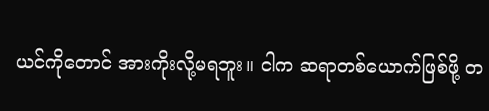ယင်ကိုတောင် အားကိုးလို့မရဘူး။ ငါက ဆရာတစ်ယောက်ဖြစ်ဖို့ တ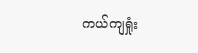ကယ်ကျရှုံး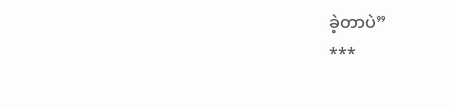ခဲ့တာပဲ”
***